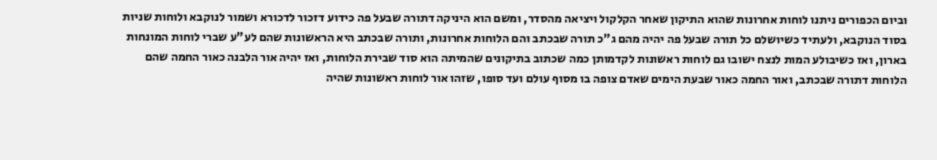וביום הכפורים ניתנו לוחות אחרונות שהוא התיקון שאחר הקלקול ויציאה מהסדר, ומשם הוא היניקה דתורה שבעל פה כידוע דזכור לדכורא ושמור לנוקבא ולוחות שניות בסוד הנוקבא, ולעתיד כשיושלם כל תורה שבעל פה יהיה מהם ג"כ תורה שבכתב והם הלוחות אחרונות, ותורה שבכתב היא הראשונות שהם לע"ע שברי לוחות המונחות בארון, ואז כשיבולע המות לנצח ישובו גם לוחות ראשונות לקדמותן כמה שכתוב בתיקונים שהמיתה הוא סוד שבירת הלוחות, ואז יהיה אור הלבנה כאור החמה שהם הלוחות דתורה שבכתב, ואור החמה כאור שבעת הימים שאדם צופה בו מסוף עולם ועד סופו, שזהו אור לוחות ראשונות שהיה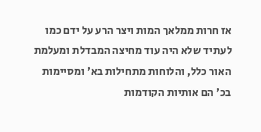אז חרות ממלאך המות ויצר הרע על ידם כמו לעתיד שלא היה עוד מחיצה המבדלת ומעלמת האור כלל, והלוחות מתחילות בא' ומסיימות בכ' הם אותיות הקודמות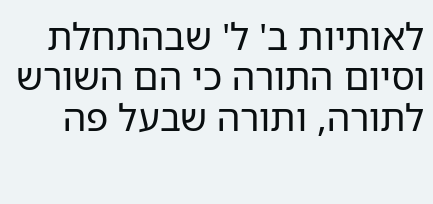לאותיות ב' ל' שבהתחלת וסיום התורה כי הם השורש לתורה, ותורה שבעל פה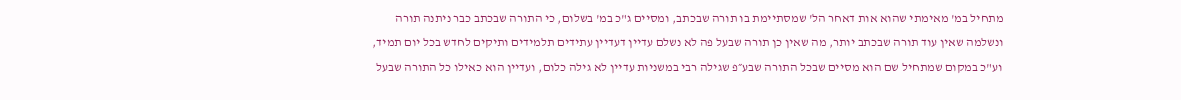מתחיל במ' מאימתי שהוא אות דאחר הל' שמסתיימת בו תורה שבכתב, ומסיים ג"כ במ' בשלום, כי התורה שבכתב כבר ניתנה תורה ונשלמה שאין עוד תורה שבכתב יותר, מה שאין כן תורה שבעל פה לא נשלם עדיין דעדיין עתידים תלמידים ותיקים לחדש בכל יום תמיד, וע"כ במקום שמתחיל שם הוא מסיים שבכל התורה שבע״פ שגילה רבי במשניות עדיין לא גילה כלום, ועדיין הוא כאילו כל התורה שבעל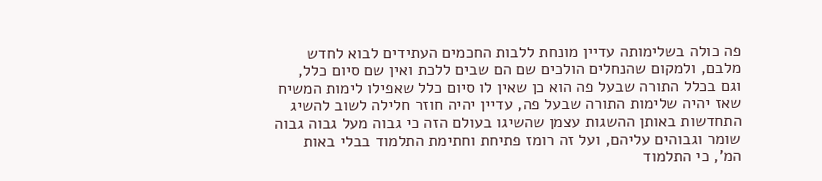פה כולה בשלימותה עדיין מונחת ללבות החכמים העתידים לבוא לחדש מלבם, ולמקום שהנחלים הולכים שם הם שבים ללכת ואין שם סיום כלל, וגם בכלל התורה שבעל פה הוא כן שאין לו סיום כלל שאפילו לימות המשיח שאז יהיה שלימות התורה שבעל פה, עדיין יהיה חוזר חלילה לשוב להשיג התחדשות באותן ההשגות עצמן שהשיגו בעולם הזה כי גבוה מעל גבוה גבוה שומר וגבוהים עליהם, ועל זה רומז פתיחת וחתימת התלמוד בבלי באות המ', כי התלמוד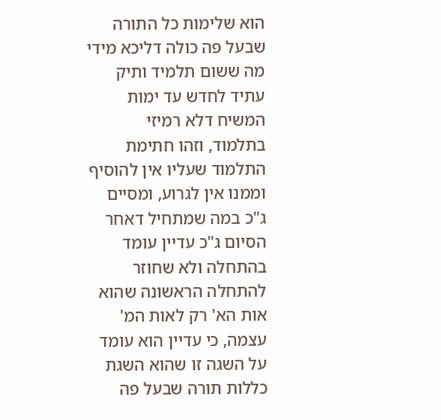הוא שלימות כל התורה שבעל פה כולה דליכא מידי מה ששום תלמיד ותיק עתיד לחדש עד ימות המשיח דלא רמיזי בתלמוד, וזהו חתימת התלמוד שעליו אין להוסיף וממנו אין לגרוע, ומסיים ג"כ במה שמתחיל דאחר הסיום ג"כ עדיין עומד בהתחלה ולא שחוזר להתחלה הראשונה שהוא אות הא' רק לאות המ' עצמה, כי עדיין הוא עומד על השגה זו שהוא השגת כללות תורה שבעל פה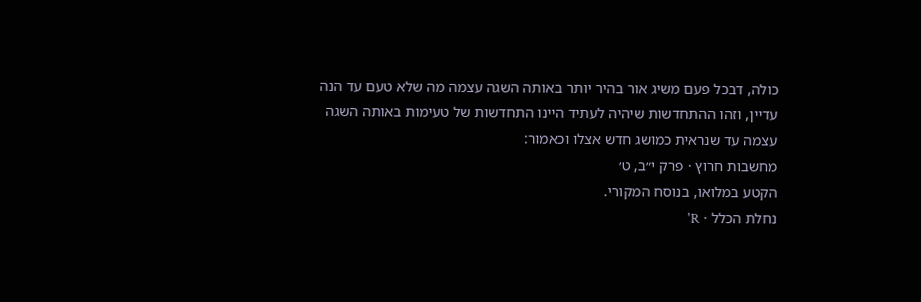כולה, דבכל פעם משיג אור בהיר יותר באותה השגה עצמה מה שלא טעם עד הנה עדיין, וזהו ההתחדשות שיהיה לעתיד היינו התחדשות של טעימות באותה השגה עצמה עד שנראית כמושג חדש אצלו וכאמור:
מחשבות חרוץ · פרק י״ב, ט׳
הקטע במלואו, בנוסח המקורי.
נחלת הכלל · R'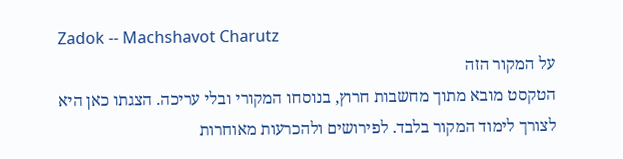Zadok -- Machshavot Charutz
על המקור הזה
הטקסט מובא מתוך מחשבות חרוץ, בנוסחו המקורי ובלי עריכה. הצגתו כאן היא לצורך לימוד המקור בלבד. לפירושים ולהכרעות מאוחרות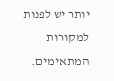יותר יש לפנות למקורות המתאימים.